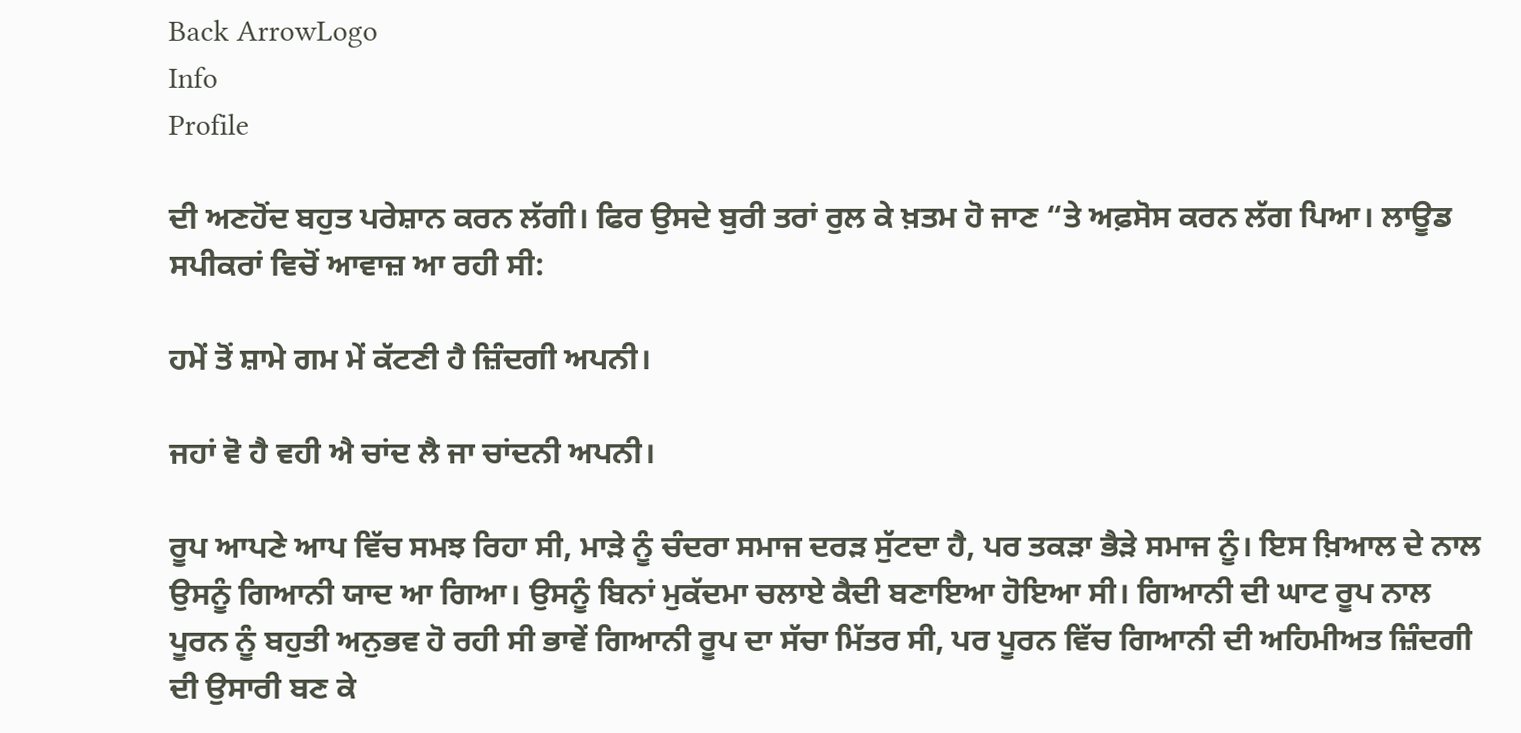Back ArrowLogo
Info
Profile

ਦੀ ਅਣਹੋਂਦ ਬਹੁਤ ਪਰੇਸ਼ਾਨ ਕਰਨ ਲੱਗੀ। ਫਿਰ ਉਸਦੇ ਬੁਰੀ ਤਰਾਂ ਰੁਲ ਕੇ ਖ਼ਤਮ ਹੋ ਜਾਣ “ਤੇ ਅਫ਼ਸੋਸ ਕਰਨ ਲੱਗ ਪਿਆ। ਲਾਊਡ ਸਪੀਕਰਾਂ ਵਿਚੋਂ ਆਵਾਜ਼ ਆ ਰਹੀ ਸੀ:

ਹਮੇਂ ਤੋਂ ਸ਼ਾਮੇ ਗਮ ਮੇਂ ਕੱਟਣੀ ਹੈ ਜ਼ਿੰਦਗੀ ਅਪਨੀ।

ਜਹਾਂ ਵੋ ਹੈ ਵਹੀ ਐ ਚਾਂਦ ਲੈ ਜਾ ਚਾਂਦਨੀ ਅਪਨੀ।

ਰੂਪ ਆਪਣੇ ਆਪ ਵਿੱਚ ਸਮਝ ਰਿਹਾ ਸੀ, ਮਾੜੇ ਨੂੰ ਚੰਦਰਾ ਸਮਾਜ ਦਰੜ ਸੁੱਟਦਾ ਹੈ, ਪਰ ਤਕੜਾ ਭੈੜੇ ਸਮਾਜ ਨੂੰ। ਇਸ ਖ਼ਿਆਲ ਦੇ ਨਾਲ ਉਸਨੂੰ ਗਿਆਨੀ ਯਾਦ ਆ ਗਿਆ। ਉਸਨੂੰ ਬਿਨਾਂ ਮੁਕੱਦਮਾ ਚਲਾਏ ਕੈਦੀ ਬਣਾਇਆ ਹੋਇਆ ਸੀ। ਗਿਆਨੀ ਦੀ ਘਾਟ ਰੂਪ ਨਾਲ ਪੂਰਨ ਨੂੰ ਬਹੁਤੀ ਅਨੁਭਵ ਹੋ ਰਹੀ ਸੀ ਭਾਵੇਂ ਗਿਆਨੀ ਰੂਪ ਦਾ ਸੱਚਾ ਮਿੱਤਰ ਸੀ, ਪਰ ਪੂਰਨ ਵਿੱਚ ਗਿਆਨੀ ਦੀ ਅਹਿਮੀਅਤ ਜ਼ਿੰਦਗੀ ਦੀ ਉਸਾਰੀ ਬਣ ਕੇ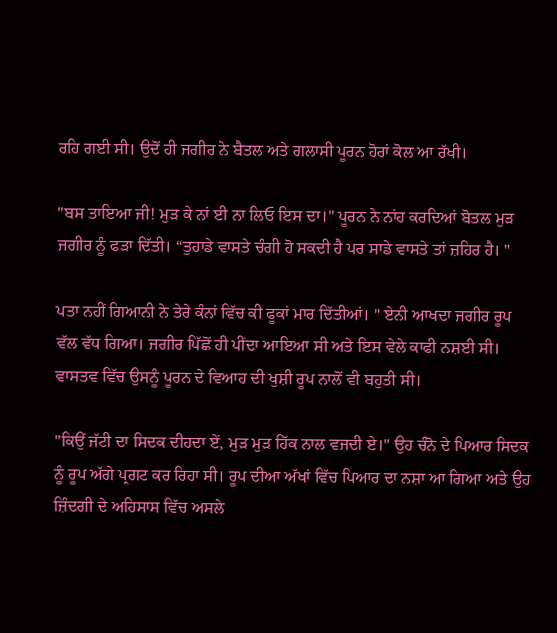ਰਹਿ ਗਈ ਸੀ। ਉਦੋਂ ਹੀ ਜਗੀਰ ਨੇ ਬੈਤਲ ਅਤੇ ਗਲਾਸੀ ਪੂਰਨ ਹੋਰਾਂ ਕੋਲ ਆ ਰੱਖੀ।

"ਬਸ ਤਾਇਆ ਜੀ! ਮੁੜ ਕੇ ਨਾਂ ਈ ਨਾ ਲਿਓ ਇਸ ਦਾ।" ਪੂਰਨ ਨੇ ਨਾਂਹ ਕਰਦਿਆਂ ਬੋਤਲ ਮੁੜ ਜਗੀਰ ਨੂੰ ਫੜਾ ਦਿੱਤੀ। “ਤੁਹਾਡੇ ਵਾਸਤੇ ਚੰਗੀ ਹੋ ਸਕਦੀ ਹੈ ਪਰ ਸਾਡੇ ਵਾਸਤੇ ਤਾਂ ਜ਼ਹਿਰ ਹੈ। "

ਪਤਾ ਨਹੀਂ ਗਿਆਨੀ ਨੇ ਤੇਰੇ ਕੰਨਾਂ ਵਿੱਚ ਕੀ ਫੂਕਾਂ ਮਾਰ ਦਿੱਤੀਆਂ। " ਏਨੀ ਆਖਦਾ ਜਗੀਰ ਰੂਪ ਵੱਲ ਵੱਧ ਗਿਆ। ਜਗੀਰ ਪਿੱਛੋਂ ਹੀ ਪੀਂਦਾ ਆਇਆ ਸੀ ਅਤੇ ਇਸ ਵੇਲੇ ਕਾਫੀ ਨਸ਼ਈ ਸੀ। ਵਾਸਤਵ ਵਿੱਚ ਉਸਨੂੰ ਪੂਰਨ ਦੇ ਵਿਆਹ ਦੀ ਖੁਸ਼ੀ ਰੂਪ ਨਾਲੋਂ ਵੀ ਬਹੁਤੀ ਸੀ।

"ਕਿਉਂ ਜੱਟੀ ਦਾ ਸਿਦਕ ਦੀਹਦਾ ਏਂ, ਮੁੜ ਮੁੜ ਹਿੱਕ ਨਾਲ ਵਜਦੀ ਏ।" ਉਹ ਚੰਨੋ ਦੇ ਪਿਆਰ ਸਿਦਕ ਨੂੰ ਰੂਪ ਅੱਗੇ ਪ੍ਰਗਟ ਕਰ ਰਿਹਾ ਸੀ। ਰੂਪ ਦੀਆ ਅੱਖਾਂ ਵਿੱਚ ਪਿਆਰ ਦਾ ਨਸ਼ਾ ਆ ਗਿਆ ਅਤੇ ਉਹ ਜ਼ਿੰਦਗੀ ਦੇ ਅਹਿਸਾਸ ਵਿੱਚ ਅਸਲੇ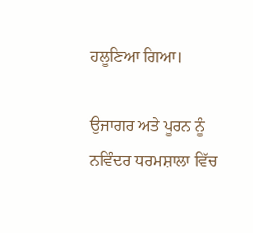ਹਲੂਣਿਆ ਗਿਆ।

ਉਜਾਗਰ ਅਤੇ ਪੂਰਨ ਨੂੰ ਨਵਿੰਦਰ ਧਰਮਸ਼ਾਲਾ ਵਿੱਚ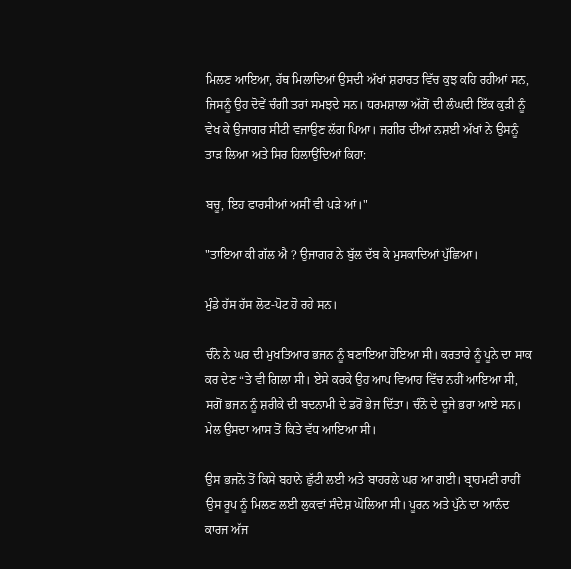ਮਿਲਣ ਆਇਆ, ਹੱਥ ਮਿਲਾਦਿਆਂ ਉਸਦੀ ਅੱਖਾਂ ਸ਼ਰਾਰਤ ਵਿੱਚ ਕੁਝ ਕਹਿ ਰਹੀਆਂ ਸਨ, ਜਿਸਨੂੰ ਉਹ ਦੋਵੇਂ ਚੰਗੀ ਤਰਾਂ ਸਮਝਦੇ ਸਨ। ਧਰਮਸ਼ਾਲਾ ਅੱਗੋਂ ਦੀ ਲੰਘਦੀ ਇੱਕ ਕੁੜੀ ਨੂੰ ਵੇਖ ਕੇ ਉਜਾਗਰ ਸੀਟੀ ਵਜਾਉਣ ਲੱਗ ਪਿਆ। ਜਗੀਰ ਦੀਆਂ ਨਸ਼ਈ ਅੱਖਾਂ ਨੇ ਉਸਨੂੰ ਤਾੜ ਲਿਆ ਅਤੇ ਸਿਰ ਹਿਲਾਉਂਦਿਆਂ ਕਿਹਾ:

ਬਚੂ, ਇਹ ਫਾਰਸੀਆਂ ਅਸੀਂ ਵੀ ਪੜੇ ਆਂ।"

"ਤਾਇਆ ਕੀ ਗੱਲ ਐ ? ਉਜਾਗਰ ਨੇ ਬੁੱਲ ਦੱਬ ਕੇ ਮੁਸਕਾਦਿਆਂ ਪੁੱਛਿਆ।

ਮੁੰਡੇ ਹੱਸ ਹੱਸ ਲੋਟ-ਪੋਟ ਹੋ ਰਹੇ ਸਨ।

ਚੰਨੋ ਨੇ ਘਰ ਦੀ ਮੁਖਤਿਆਰ ਭਜਨ ਨੂੰ ਬਣਾਇਆ ਹੋਇਆ ਸੀ। ਕਰਤਾਰੇ ਨੂੰ ਪੂਨੇ ਦਾ ਸਾਕ ਕਰ ਦੇਣ “ਤੇ ਵੀ ਗਿਲਾ ਸੀ। ਏਸੇ ਕਰਕੇ ਉਹ ਆਪ ਵਿਆਹ ਵਿੱਚ ਨਹੀਂ ਆਇਆ ਸੀ, ਸਗੋਂ ਭਜਨ ਨੂੰ ਸ਼ਰੀਕੇ ਦੀ ਬਦਨਾਮੀ ਦੇ ਡਰੋਂ ਭੇਜ ਦਿੱਤਾ। ਚੰਨੋ ਦੇ ਦੂਜੇ ਭਰਾ ਆਏ ਸਨ। ਮੇਲ ਉਸਦਾ ਆਸ ਤੋਂ ਕਿਤੇ ਵੱਧ ਆਇਆ ਸੀ।

ਉਸ ਭਜਨੋ ਤੋਂ ਕਿਸੇ ਬਹਾਨੇ ਛੁੱਟੀ ਲਈ ਅਤੇ ਬਾਹਰਲੇ ਘਰ ਆ ਗਈ। ਬ੍ਰਾਹਮਣੀ ਰਾਹੀਂ ਉਸ ਰੂਪ ਨੂੰ ਮਿਲਣ ਲਈ ਲੁਕਵਾਂ ਸੰਦੇਸ਼ ਘੋਲਿਆ ਸੀ। ਪੂਰਨ ਅਤੇ ਪੁੱਨੇ ਦਾ ਆਨੰਦ ਕਾਰਜ ਅੱਜ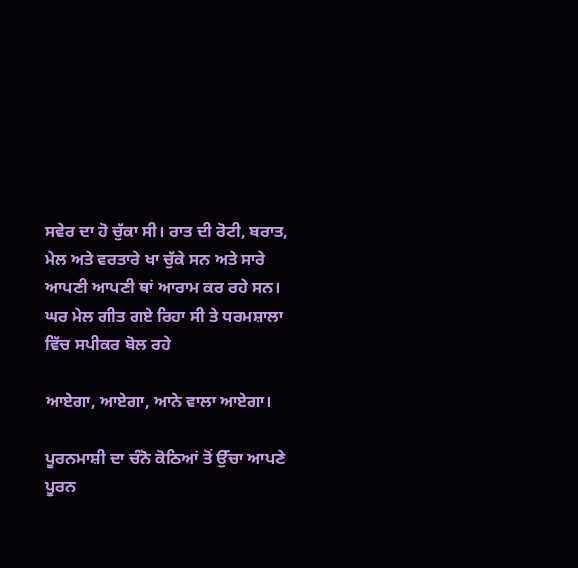ਸਵੇਰ ਦਾ ਹੋ ਚੁੱਕਾ ਸੀ। ਰਾਤ ਦੀ ਰੋਟੀ, ਬਰਾਤ, ਮੇਲ ਅਤੇ ਵਰਤਾਰੇ ਖਾ ਚੁੱਕੇ ਸਨ ਅਤੇ ਸਾਰੇ ਆਪਣੀ ਆਪਣੀ ਥਾਂ ਆਰਾਮ ਕਰ ਰਹੇ ਸਨ। ਘਰ ਮੇਲ ਗੀਤ ਗਏ ਰਿਹਾ ਸੀ ਤੇ ਧਰਮਸ਼ਾਲਾ ਵਿੱਚ ਸਪੀਕਰ ਬੋਲ ਰਹੇ

ਆਏਗਾ, ਆਏਗਾ, ਆਨੇ ਵਾਲਾ ਆਏਗਾ।

ਪੂਰਨਮਾਸ਼ੀ ਦਾ ਚੰਨੋ ਕੋਠਿਆਂ ਤੋਂ ਉੱਚਾ ਆਪਣੇ ਪੂਰਨ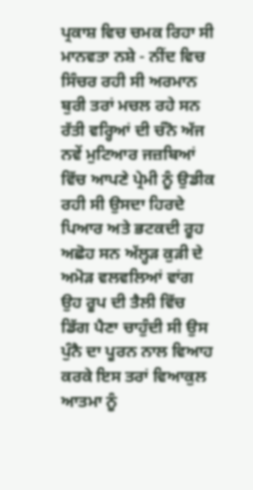ਪ੍ਰਕਾਸ਼ ਵਿਚ ਚਮਕ ਰਿਹਾ ਸੀ ਮਾਨਵਤਾ ਨਸ਼ੇ - ਨੀਂਦ ਵਿਚ ਸਿੰਚਰ ਰਹੀ ਸੀ ਅਰਮਾਨ ਬੁਰੀ ਤਰਾਂ ਮਚਲ ਰਹੇ ਸਨ ਰੱਤੀ ਵਰ੍ਹਿਆਂ ਦੀ ਚੰਨੋ ਅੱਜ ਨਵੇਂ ਮੁਟਿਆਰ ਜਜ਼ਬਿਆਂ ਵਿੱਚ ਆਪਣੇ ਪ੍ਰੇਮੀ ਨੂੰ ਉਡੀਕ ਰਹੀ ਸੀ ਉਸਦਾ ਹਿਰਦੇ ਪਿਆਰ ਅਤੇ ਭਟਕਦੀ ਰੂਹ ਅਛੋਹ ਸਨ ਅੱਲ੍ਹੜ ਕੁੜੀ ਦੇ ਅਮੋੜ ਵਲਵਲਿਆਂ ਵਾਂਗ ਉਹ ਰੂਪ ਦੀ ਤੈਲੀ ਵਿੱਚ ਡਿੱਗ ਪੈਣਾ ਚਾਹੁੰਦੀ ਸੀ ਉਸ ਪੁੰਨੈ ਦਾ ਪੂਰਨ ਨਾਲ ਵਿਆਹ ਕਰਕੇ ਇਸ ਤਰਾਂ ਵਿਆਕੁਲ ਆਤਮਾ ਨੂੰ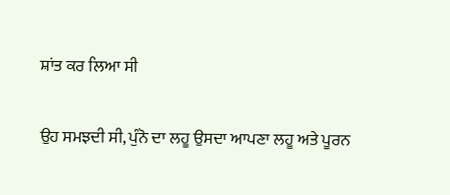ਸ਼ਾਂਤ ਕਰ ਲਿਆ ਸੀ

ਉਹ ਸਮਝਦੀ ਸੀ, ਪੁੰਨੋ ਦਾ ਲਹੂ ਉਸਦਾ ਆਪਣਾ ਲਹੂ ਅਤੇ ਪੂਰਨ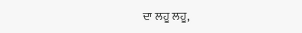ਦਾ ਲਹੂ ਲਹੂ,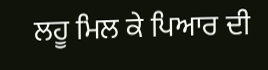ਲਹੂ ਮਿਲ ਕੇ ਪਿਆਰ ਦੀ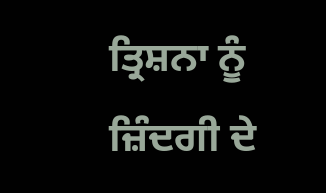ਤ੍ਰਿਸ਼ਨਾ ਨੂੰ ਜ਼ਿੰਦਗੀ ਦੇ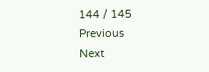144 / 145
Previous
Next